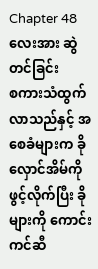Chapter 48
လေးအား ဆွဲတင်ခြင်း
စကားသံထွက်လာသည်နှင့် အစေခံများက ခိုလှောင်အိမ်ကို ဖွင့်လိုက်ပြီး ခိုများကို ကောင်းကင်ဆီ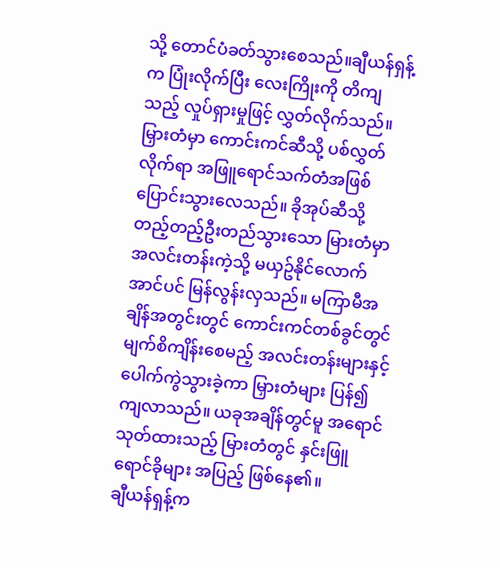သို့ တောင်ပံခတ်သွားစေသည်။ချီယန်ရှန့်က ပြုံးလိုက်ပြီး လေးကြိုးကို တိကျသည့် လှုပ်ရှားမှုဖြင့် လွှတ်လိုက်သည်။ မြှားတံမှာ ကောင်းကင်ဆီသို့ ပစ်လွှတ်လိုက်ရာ အဖြူရောင်သက်တံအဖြစ် ပြောင်းသွားလေသည်။ ခိုအုပ်ဆီသို့ တည့်တည့်ဦးတည်သွားသော မြားတံမှာ အလင်းတန်းကဲ့သို့ မယှဥ်နိုင်လောက်အာင်ပင် မြန်လွန်းလှသည်။ မကြာမီအချိန်အတွင်းတွင် ကောင်းကင်တစ်ခွင်တွင် မျက်စိကျိန်းစေမည့် အလင်းတန်းများနှင့် ပေါက်ကွဲသွားခဲ့ကာ မြှားတံများ ပြန်၍ကျလာသည်။ ယခုအချိန်တွင်မူ အရောင်သုတ်ထားသည့် မြားတံတွင် နှင်းဖြူရောင်ခိုများ အပြည့် ဖြစ်နေ၏။
ချီယန်ရှန့်က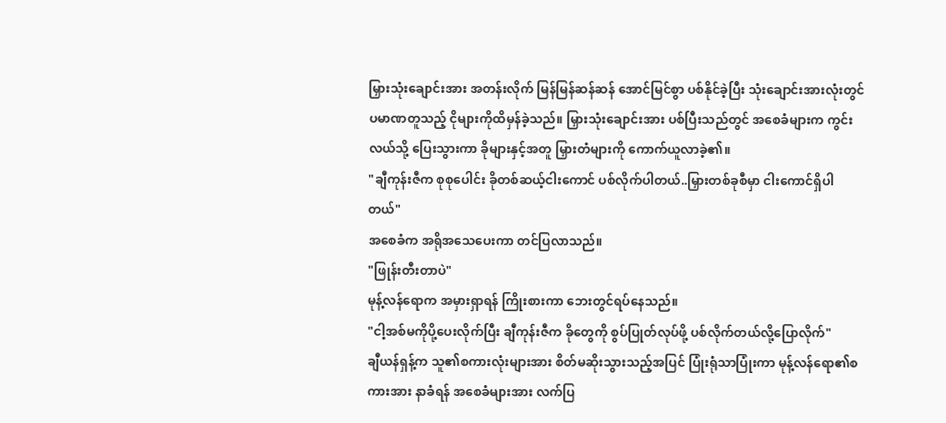မြှားသုံးချောင်းအား အတန်းလိုက် မြန်မြန်ဆန်ဆန် အောင်မြင်စွာ ပစ်နိုင်ခဲ့ပြီး သုံးချောင်းအားလုံးတွင် ပမာဏတူသည့် ငိုများကိုထိမှန်ခဲ့သည်။ မြှားသုံးချောင်းအား ပစ်ပြီးသည်တွင် အစေခံများက ကွင်းလယ်သို့ ပြေးသွားကာ ခိုများနှင့်အတူ မြှားတံများကို ကောက်ယူလာခဲ့၏။
"ချီကုန်းဇီက စုစုပေါင်း ခိုတစ်ဆယ့်ငါးကောင် ပစ်လိုက်ပါတယ်..မြှားတစ်ခုစီမှာ ငါးကောင်ရှိပါတယ်"
အစေခံက အရိုအသေပေးကာ တင်ပြလာသည်။
"ဖြုန်းတီးတာပဲ"
မုန့်လန်ရောက အမှားရှာရန် ကြိုးစားကာ ဘေးတွင်ရပ်နေသည်။
"ငါ့အစ်မကိုပို့ပေးလိုက်ပြီး ချီကုန်းဇီက ခိုတွေကို စွပ်ပြုတ်လုပ်ဖို့ ပစ်လိုက်တယ်လို့ပြောလိုက်"
ချီယန်ရှန့်က သူ၏စကားလုံးများအား စိတ်မဆိုးသွားသည့်အပြင် ပြုံးရုံသာပြုံးကာ မုန့်လန်ရော၏စကားအား နာခံရန် အစေခံများအား လက်ပြ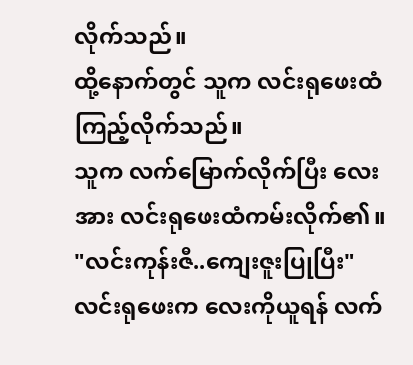လိုက်သည်။
ထို့နောက်တွင် သူက လင်းရုဖေးထံကြည့်လိုက်သည်။
သူက လက်မြောက်လိုက်ပြီး လေးအား လင်းရုဖေးထံကမ်းလိုက်၏။ "လင်းကုန်းဇီ..ကျေးဇူးပြုပြီး"
လင်းရုဖေးက လေးကိုယူရန် လက်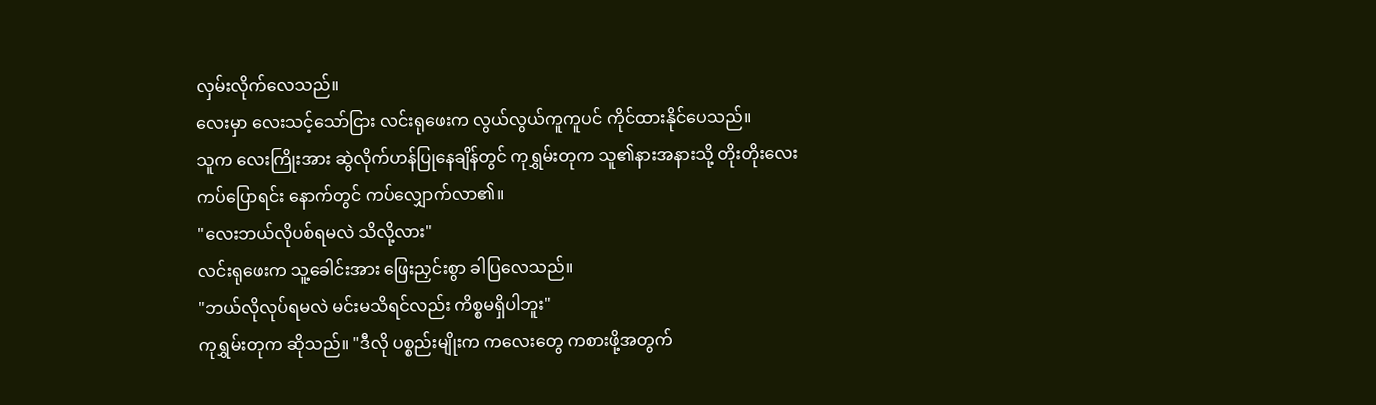လှမ်းလိုက်လေသည်။
လေးမှာ လေးသင့်သော်ငြား လင်းရုဖေးက လွယ်လွယ်ကူကူပင် ကိုင်ထားနိုင်ပေသည်။
သူက လေးကြိုးအား ဆွဲလိုက်ဟန်ပြုနေချိန်တွင် ကုရွှမ်းတုက သူ၏နားအနားသို့ တိုးတိုးလေးကပ်ပြောရင်း နောက်တွင် ကပ်လျှောက်လာ၏။
"လေးဘယ်လိုပစ်ရမလဲ သိလို့လား"
လင်းရုဖေးက သူ့ခေါင်းအား ဖြေးညှင်းစွာ ခါပြလေသည်။
"ဘယ်လိုလုပ်ရမလဲ မင်းမသိရင်လည်း ကိစ္စမရှိပါဘူး"
ကုရွှမ်းတုက ဆိုသည်။ "ဒီလို ပစ္စည်းမျိုးက ကလေးတွေ ကစားဖို့အတွက်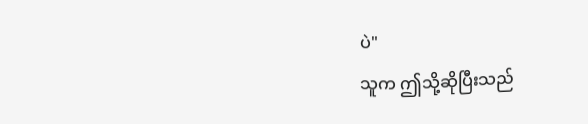ပဲ"
သူက ဤသို့ဆိုပြီးသည်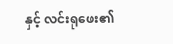နှင့် လင်းရုဖေး၏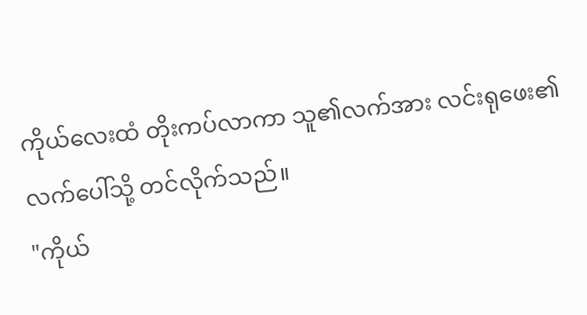ကိုယ်လေးထံ တိုးကပ်လာကာ သူ၏လက်အား လင်းရုဖေး၏လက်ပေါ်သို့ တင်လိုက်သည်။
"ကိုယ်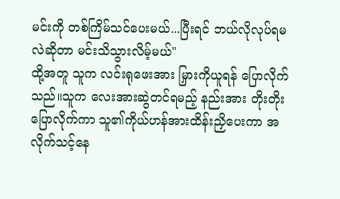မင်းကို တစ်ကြိမ်သင်ပေးမယ်...ပြီးရင် ဘယ်လိုလုပ်ရမလဲဆိုတာ မင်းသိသွားလိမ့်မယ်"
ထို့အတူ သူက လင်းရုဖေးအား မြှားကိုယူရန် ပြောလိုက်သည်။သူက လေးအားဆွဲတင်ရမည့် နည်းအား တိုးတိုးပြောလိုက်ကာ သူ၏ကိုယ်ဟန်အားထိန်းညှိပေးကာ အလိုက်သင့်နေ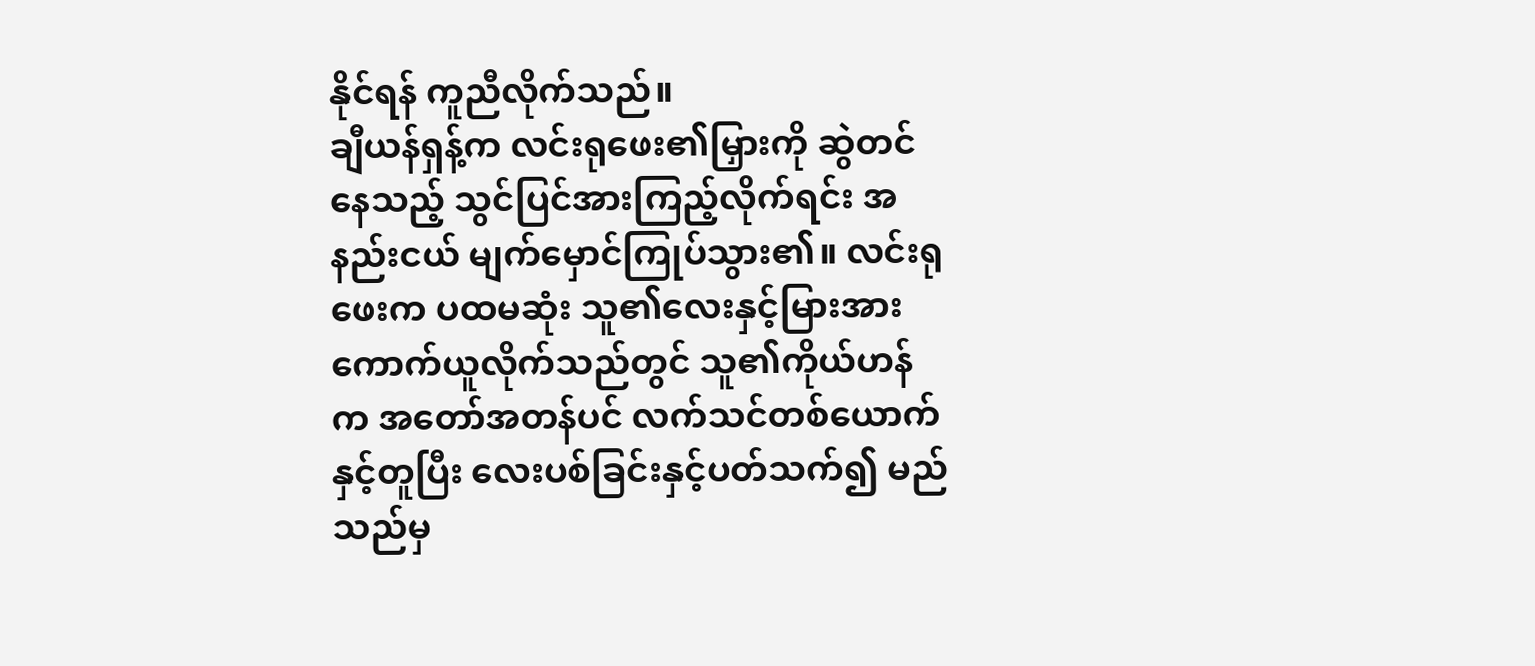နိုင်ရန် ကူညီလိုက်သည်။
ချီယန်ရှန့်က လင်းရုဖေး၏မြှားကို ဆွဲတင်နေသည့် သွင်ပြင်အားကြည့်လိုက်ရင်း အနည်းငယ် မျက်မှောင်ကြုပ်သွား၏။ လင်းရုဖေးက ပထမဆုံး သူ၏လေးနှင့်မြားအား ကောက်ယူလိုက်သည်တွင် သူ၏ကိုယ်ဟန်က အတော်အတန်ပင် လက်သင်တစ်ယောက်နှင့်တူပြီး လေးပစ်ခြင်းနှင့်ပတ်သက်၍ မည်သည်မှ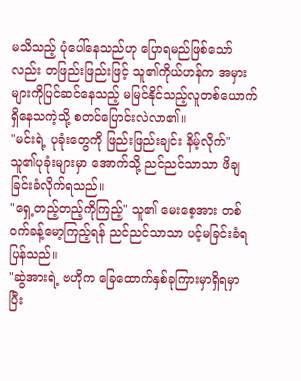မသိသည့် ပုံပေါ်နေသည်ဟု ပြောရမည်ဖြစ်သော်လည်း တဖြည်းဖြည်းဖြင့် သူ၏ကိုယ်ဟန်က အမှားများကိုပြင်ဆင်နေသည့် မမြင်နိုင်သည့်လူတစ်ယောက် ရှိနေသကဲ့သို့ စတင်ပြောင်းလဲလာ၏။
"မင်းရဲ့ ပုခုံးတွေကို ဖြည်းဖြည်းချင်း နိမ့်လိုက်"
သူ၏ပုခုံးများမှာ အောက်သို့ ညင်ညင်သာသာ ဖိချခြင်းခံလိုက်ရသည်။
"ရှေ့တည့်တည့်ကိုကြည့်" သူ၏ မေးစေ့အား တစ်ဝက်ခန့်မော့ကြည့်ရန် ညင်ညင်သာသာ ပင့်မခြင်းခံရပြန်သည်။
"ဆွဲအားရဲ့ ဗဟိုက ခြေထောက်နှစ်ခုကြားမှာရှိရမှာ ပြီး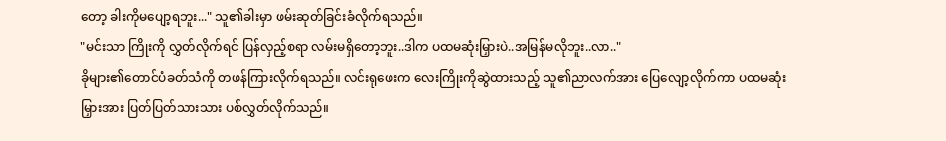တော့ ခါးကိုမပျော့ရဘူး..." သူ၏ခါးမှာ ဖမ်းဆုတ်ခြင်းခံလိုက်ရသည်။
"မင်းသာ ကြိုးကို လွှတ်လိုက်ရင် ပြန်လှည့်စရာ လမ်းမရှိတော့ဘူး..ဒါက ပထမဆုံးမြှားပဲ..အမြန်မလိုဘူး..လာ.."
ခိုများ၏တောင်ပံခတ်သံကို တဖန်ကြားလိုက်ရသည်။ လင်းရုဖေးက လေးကြိုးကိုဆွဲထားသည့် သူ၏ညာလက်အား ပြေလျော့လိုက်ကာ ပထမဆုံးမြှားအား ပြတ်ပြတ်သားသား ပစ်လွှတ်လိုက်သည်။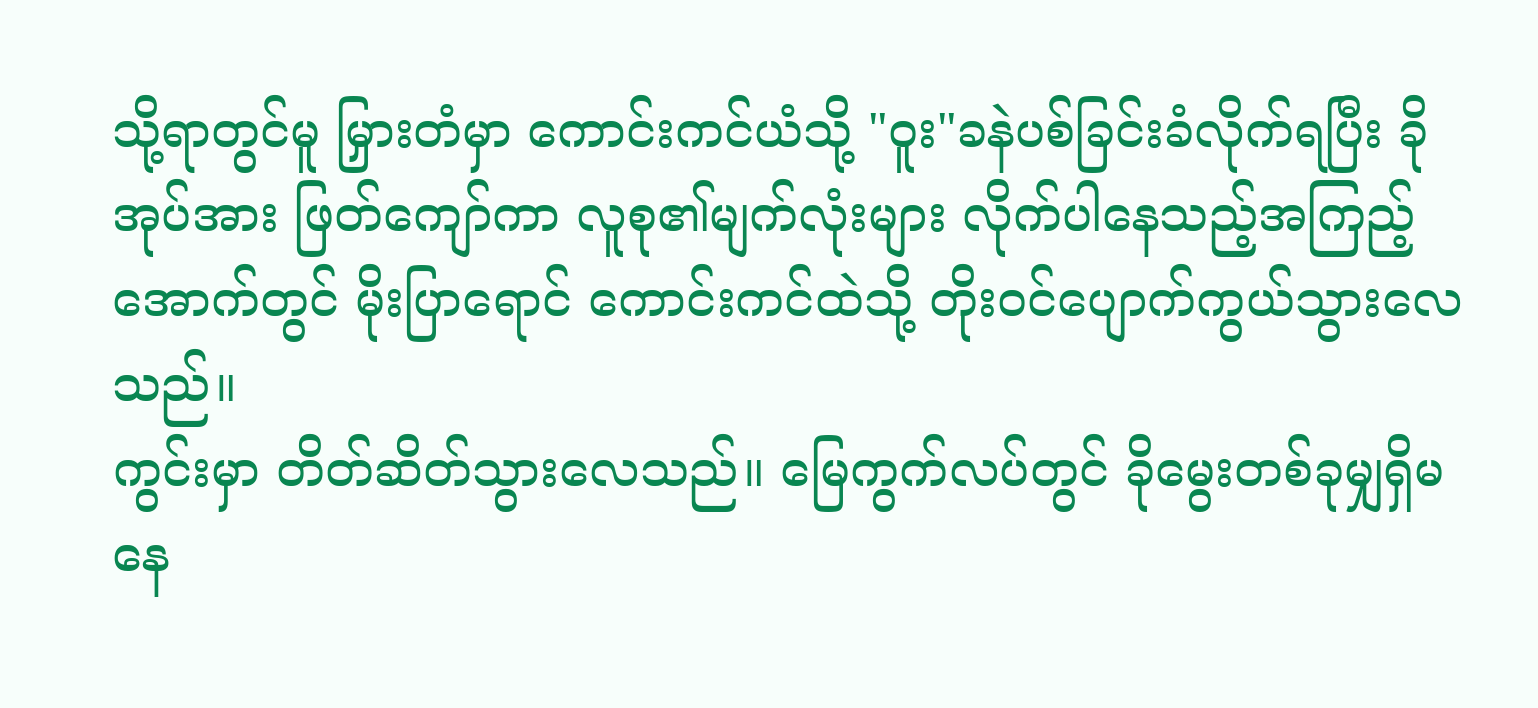သို့ရာတွင်မူ မြှားတံမှာ ကောင်းကင်ယံသို့ "ဝူး"ခနဲပစ်ခြင်းခံလိုက်ရပြီး ခိုအုပ်အား ဖြတ်ကျော်ကာ လူစု၏မျက်လုံးများ လိုက်ပါနေသည့်အကြည့်အောက်တွင် မိုးပြာရောင် ကောင်းကင်ထဲသို့ တိုး၀င်ပျောက်ကွယ်သွားလေသည်။
ကွင်းမှာ တိတ်ဆိတ်သွားလေသည်။ မြေကွက်လပ်တွင် ခိုမွေးတစ်ခုမျှရှိမနေ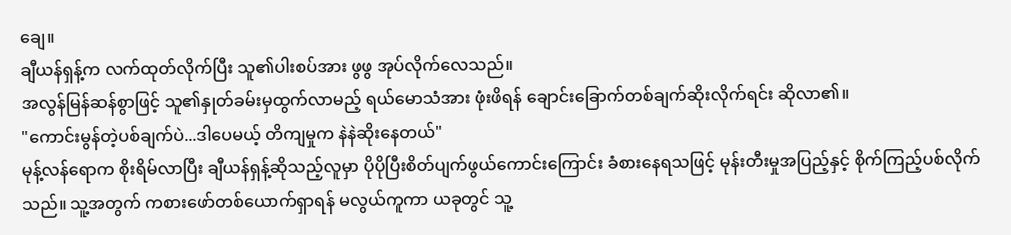ချေ။
ချီယန်ရှန့်က လက်ထုတ်လိုက်ပြီး သူ၏ပါးစပ်အား ဖွဖွ အုပ်လိုက်လေသည်။
အလွန်မြန်ဆန်စွာဖြင့် သူ၏နှုတ်ခမ်းမှထွက်လာမည့် ရယ်မောသံအား ဖုံးဖိရန် ချောင်းခြောက်တစ်ချက်ဆိုးလိုက်ရင်း ဆိုလာ၏။
"ကောင်းမွန်တဲ့ပစ်ချက်ပဲ...ဒါပေမယ့် တိကျမှုက နဲနဲဆိုးနေတယ်"
မုန့်လန်ရောက စိုးရိမ်လာပြီး ချီယန်ရှန့်ဆိုသည့်လူမှာ ပိုပိုပြီးစိတ်ပျက်ဖွယ်ကောင်းကြောင်း ခံစားနေရသဖြင့် မုန်းတီးမှုအပြည့်နှင့် စိုက်ကြည့်ပစ်လိုက်သည်။ သူ့အတွက် ကစားဖော်တစ်ယောက်ရှာရန် မလွယ်ကူကာ ယခုတွင် သူ့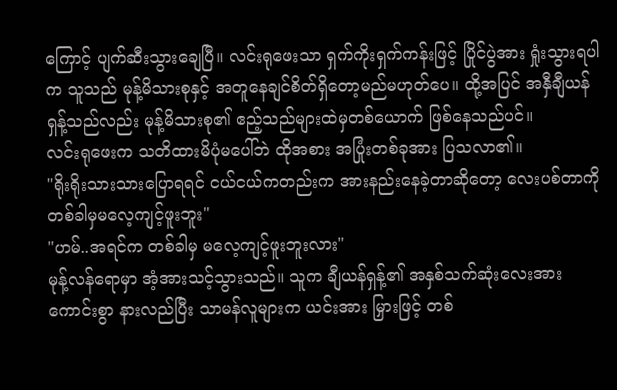ကြောင့် ပျက်ဆီးသွားချေပြီ။ လင်းရုဖေးသာ ရှက်ကိုးရှက်ကန်းဖြင့် ပြိုင်ပွဲအား ရှုံးသွားရပါက သူသည် မုန့်မိသားစုနှင့် အတူနေချင်စိတ်ရှိတော့မည်မဟုတ်ပေ။ ထို့အပြင် အနှီချီယန်ရှန့်သည်လည်း မုန့်မိသားစု၏ ဧည့်သည်များထဲမှတစ်ယောက် ဖြစ်နေသည်ပင်။
လင်းရုဖေးက သတိထားမိပုံမပေါ်ဘဲ ထိုအစား အပြုံးတစ်ခုအား ပြသလာ၏။
"ရိုးရိုးသားသားပြောရရင် ငယ်ငယ်ကတည်းက အားနည်းနေခဲ့တာဆိုတော့ လေးပစ်တာကို တစ်ခါမှမလေ့ကျင့်ဖူးဘူး"
"ဟမ်..အရင်က တစ်ခါမှ မလေ့ကျင့်ဖူးဘူးလား"
မုန့်လန်ရောမှာ အံ့အားသင့်သွားသည်။ သူက ချီယန်ရှန့်၏ အနှစ်သက်ဆုံးလေးအား ကောင်းစွာ နားလည်ပြီး သာမန်လူများက ယင်းအား မြှားဖြင့် တစ်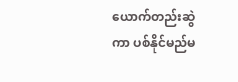ယောက်တည်းဆွဲကာ ပစ်နိုင်မည်မ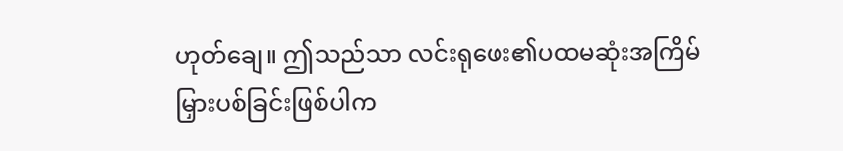ဟုတ်ချေ။ ဤသည်သာ လင်းရုဖေး၏ပထမဆုံးအကြိမ် မြှားပစ်ခြင်းဖြစ်ပါက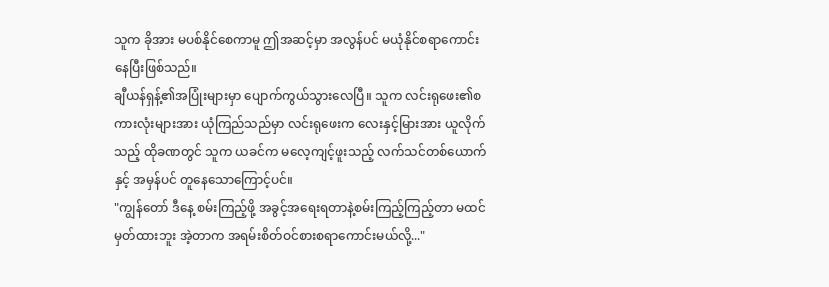သူက ခိုအား မပစ်နိုင်စေကာမူ ဤအဆင့်မှာ အလွန်ပင် မယုံနိုင်စရာကောင်းနေပြီးဖြစ်သည်။
ချီယန်ရှန့်၏အပြုံးများမှာ ပျောက်ကွယ်သွားလေပြီ။ သူက လင်းရုဖေး၏စကားလုံးများအား ယုံကြည်သည်မှာ လင်းရုဖေးက လေးနှင့်မြားအား ယူလိုက်သည့် ထိုခဏတွင် သူက ယခင်က မလေ့ကျင့်ဖူးသည့် လက်သင်တစ်ယောက်နှင့် အမှန်ပင် တူနေသောကြောင့်ပင်။
"ကျွန်တော် ဒီနေ့ စမ်းကြည့်ဖို့ အခွင့်အရေးရတာနဲ့စမ်းကြည့်ကြည့်တာ မထင်မှတ်ထားဘူး အဲ့တာက အရမ်းစိတ်ဝင်စားစရာကောင်းမယ်လို့..."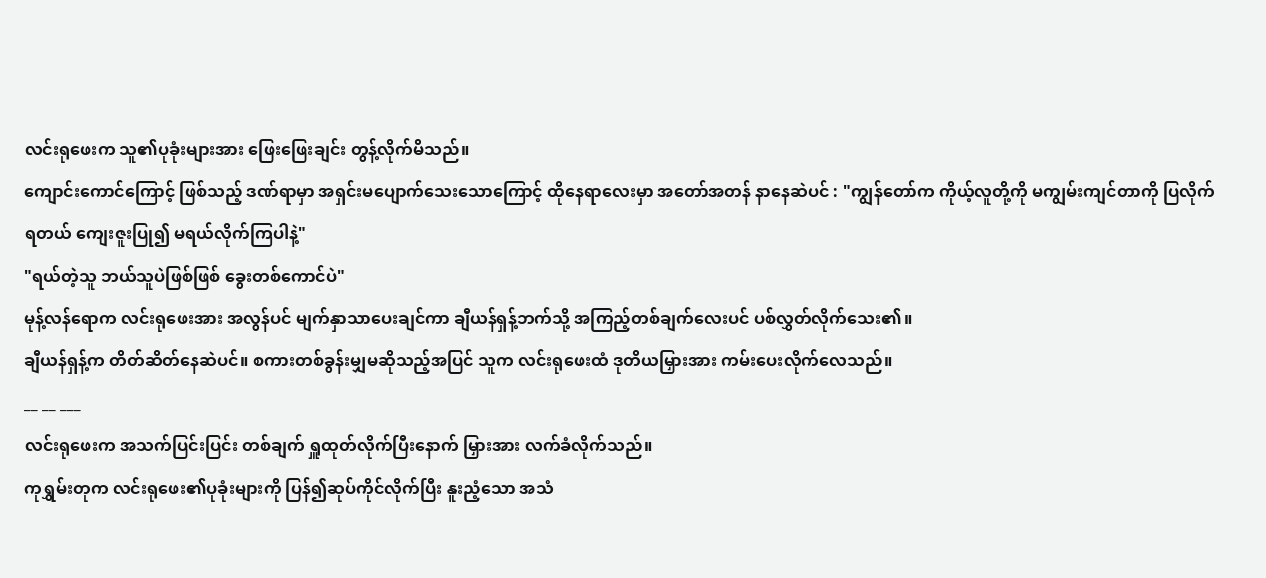လင်းရုဖေးက သူ၏ပုခုံးများအား ဖြေးဖြေးချင်း တွန့်လိုက်မိသည်။
ကျောင်းကောင်ကြောင့် ဖြစ်သည့် ဒဏ်ရာမှာ အရှင်းမပျောက်သေးသောကြောင့် ထိုနေရာလေးမှာ အတော်အတန် နာနေဆဲပင် : "ကျွန်တော်က ကိုယ့်လူတို့ကို မကျွမ်းကျင်တာကို ပြလိုက်ရတယ် ကျေးဇူးပြု၍ မရယ်လိုက်ကြပါနဲ့"
"ရယ်တဲ့သူ ဘယ်သူပဲဖြစ်ဖြစ် ခွေးတစ်ကောင်ပဲ"
မုန့်လန်ရောက လင်းရုဖေးအား အလွန်ပင် မျက်နှာသာပေးချင်ကာ ချီယန်ရှန့်ဘက်သို့ အကြည့်တစ်ချက်လေးပင် ပစ်လွှတ်လိုက်သေး၏။
ချီယန်ရှန့်က တိတ်ဆိတ်နေဆဲပင်။ စကားတစ်ခွန်းမျှမဆိုသည့်အပြင် သူက လင်းရုဖေးထံ ဒုတိယမြှားအား ကမ်းပေးလိုက်လေသည်။
__ __ ___
လင်းရုဖေးက အသက်ပြင်းပြင်း တစ်ချက် ရှူထုတ်လိုက်ပြီးနောက် မြှားအား လက်ခံလိုက်သည်။
ကုရွှမ်းတုက လင်းရုဖေး၏ပုခုံးများကို ပြန်၍ဆုပ်ကိုင်လိုက်ပြီး နူးညံ့သော အသံ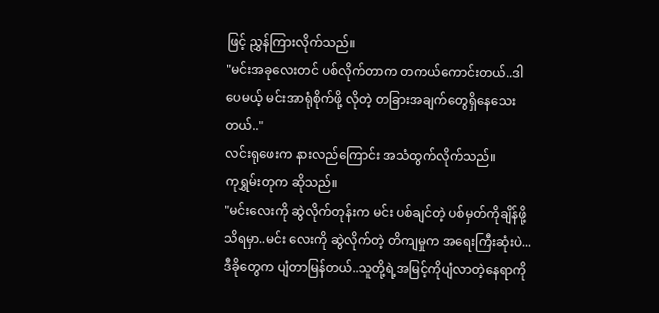ဖြင့် ညွှန်ကြားလိုက်သည်။
"မင်းအခုလေးတင် ပစ်လိုက်တာက တကယ်ကောင်းတယ်..ဒါပေမယ့် မင်းအာရုံစိုက်ဖို့ လိုတဲ့ တခြားအချက်တွေရှိနေသေးတယ်.."
လင်းရုဖေးက နားလည်ကြောင်း အသံထွက်လိုက်သည်။
ကုရွှမ်းတုက ဆိုသည်။
"မင်းလေးကို ဆွဲလိုက်တုန်းက မင်း ပစ်ချင်တဲ့ ပစ်မှတ်ကိုချိန်ဖို့ သိရမှာ..မင်း လေးကို ဆွဲလိုက်တဲ့ တိကျမှုက အရေးကြီးဆုံးပဲ...ဒီခိုတွေက ပျံတာမြန်တယ်..သူတို့ရဲ့အမြင့်ကိုပျံလာတဲ့နေရာကို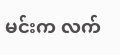မင်းက လက်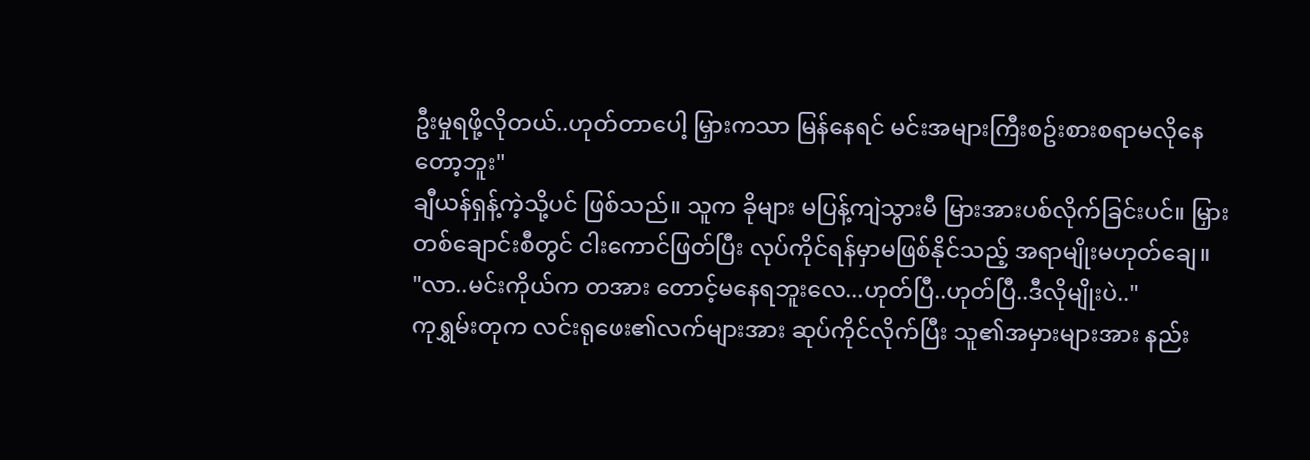ဦးမှုရဖို့လိုတယ်..ဟုတ်တာပေါ့ မြှားကသာ မြန်နေရင် မင်းအများကြီးစဥ်းစားစရာမလိုနေတော့ဘူး"
ချီယန်ရှန့်ကဲ့သို့ပင် ဖြစ်သည်။ သူက ခိုများ မပြန့်ကျဲသွားမီ မြားအားပစ်လိုက်ခြင်းပင်။ မြှားတစ်ချောင်းစီတွင် ငါးကောင်ဖြတ်ပြီး လုပ်ကိုင်ရန်မှာမဖြစ်နိုင်သည့် အရာမျိုးမဟုတ်ချေ။
"လာ..မင်းကိုယ်က တအား တောင့်မနေရဘူးလေ...ဟုတ်ပြီ..ဟုတ်ပြီ..ဒီလိုမျိုးပဲ.."
ကုရွှမ်းတုက လင်းရုဖေး၏လက်များအား ဆုပ်ကိုင်လိုက်ပြီး သူ၏အမှားများအား နည်း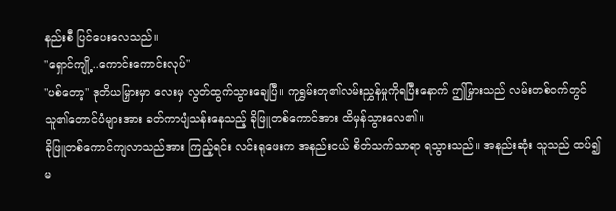နည်းစီ ပြင်ပေးလေသည်။
"ရှောင်ကျို့..ကောင်းကောင်းလုပ်"
"ပစ်တော့" ဒုတိယမြှားမှာ လေးမှ လွတ်ထွက်သွားချေပြီ။ ကုရွှမ်းတု၏လမ်းညွှန်မှုကိုရပြီးနောက် ဤမြှားသည် လမ်းတစ်ဝက်တွင် သူ၏တောင်ပံများအား ခတ်ကာပျံသန်းနေသည့် ခိုဖြူတစ်ကောင်အား ထိမှန်သွားလေ၏။
ခိုဖြူတစ်ကောင်ကျလာသည်အား ကြည့်ရင်း လင်းရုဖေးက အနည်းငယ် စိတ်သက်သာရာ ရသွားသည်။ အနည်းဆုံး သူသည် ထပ်၍မ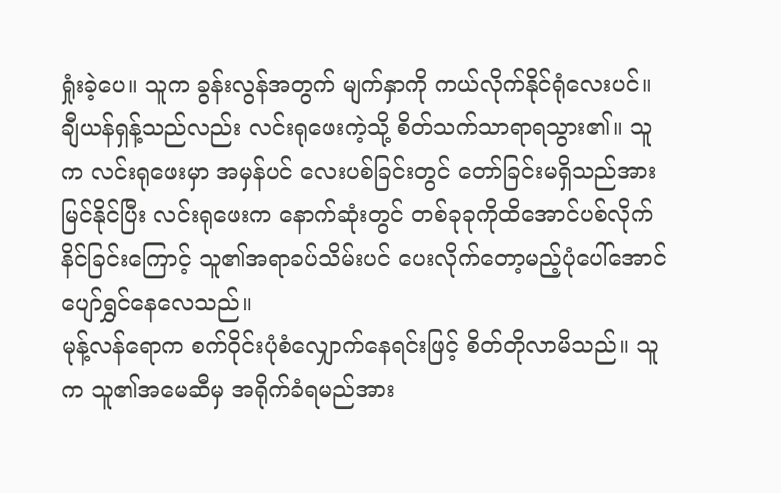ရှုံးခဲ့ပေ။ သူက ခွန်းလွန်အတွက် မျက်နှာကို ကယ်လိုက်နိုင်ရုံလေးပင်။
ချီယန်ရှန့်သည်လည်း လင်းရုဖေးကဲ့သို့ စိတ်သက်သာရာရသွား၏။ သူက လင်းရုဖေးမှာ အမှန်ပင် လေးပစ်ခြင်းတွင် တော်ခြင်းမရှိသည်အား မြင်နိုင်ပြီး လင်းရုဖေးက နောက်ဆုံးတွင် တစ်ခုခုကိုထိအောင်ပစ်လိုက်နိင်ခြင်းကြောင့် သူ၏အရာခပ်သိမ်းပင် ပေးလိုက်တော့မည့်ပုံပေါ်အောင် ပျော်ရွှင်နေလေသည်။
မုန့်လန်ရောက စက်ဝိုင်းပုံစံလျှောက်နေရင်းဖြင့် စိတ်တိုလာမိသည်။ သူက သူ၏အမေဆီမှ အရိုက်ခံရမည်အား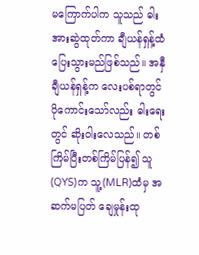မကြောက်ပါက သူသည် ဓါးအားဆွဲထုတ်ကာ ချီယန်ရှန့်ထံ ပြေးသွားမည်ဖြစ်သည်။ အနှီချီယန်ရှန့်က လေးပစ်ရာတွင် ပိုကောင်းသော်လည်း ဓါးရေးတွင် ဆိုးဝါးလေသည်။ တစ်ကြိမ်ပြီးတစ်ကြိမ်ပြန်၍ သူ(QYS)က သူ့(MLR)ထံမှ အဆက်မပြတ် ချေမှုန်းထု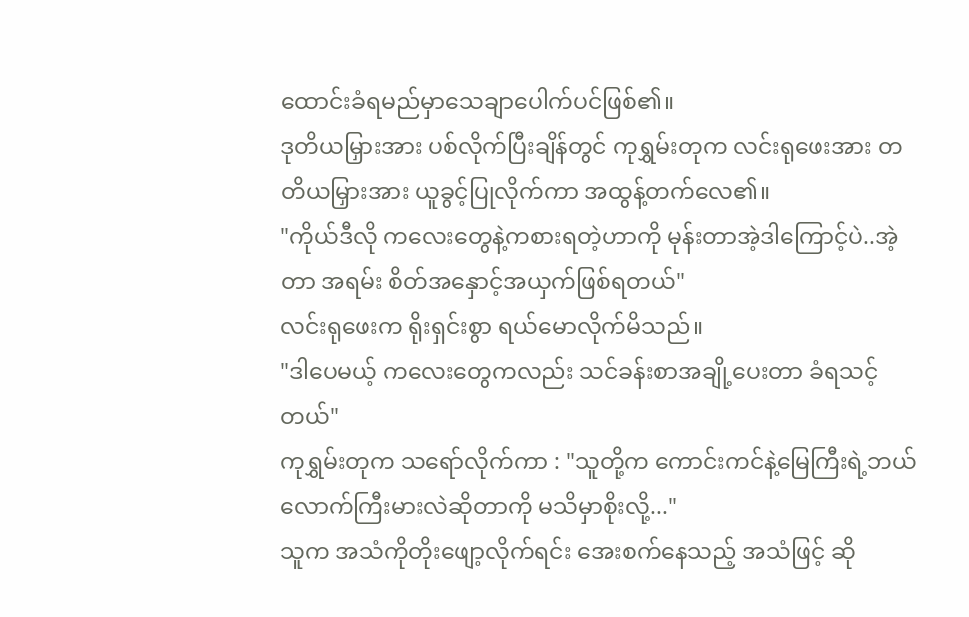ထောင်းခံရမည်မှာသေချာပေါက်ပင်ဖြစ်၏။
ဒုတိယမြှားအား ပစ်လိုက်ပြီးချိန်တွင် ကုရွှမ်းတုက လင်းရုဖေးအား တတိယမြှားအား ယူခွင့်ပြုလိုက်ကာ အထွန့်တက်လေ၏။
"ကိုယ်ဒီလို ကလေးတွေနဲ့ကစားရတဲ့ဟာကို မုန်းတာအဲ့ဒါကြောင့်ပဲ..အဲ့တာ အရမ်း စိတ်အနှောင့်အယှက်ဖြစ်ရတယ်"
လင်းရုဖေးက ရိုးရှင်းစွာ ရယ်မောလိုက်မိသည်။
"ဒါပေမယ့် ကလေးတွေကလည်း သင်ခန်းစာအချို့ပေးတာ ခံရသင့်တယ်"
ကုရွှမ်းတုက သရော်လိုက်ကာ : "သူတို့က ကောင်းကင်နဲ့မြေကြီးရဲ့ဘယ်လောက်ကြီးမားလဲဆိုတာကို မသိမှာစိုးလို့..."
သူက အသံကိုတိုးဖျော့လိုက်ရင်း အေးစက်နေသည့် အသံဖြင့် ဆို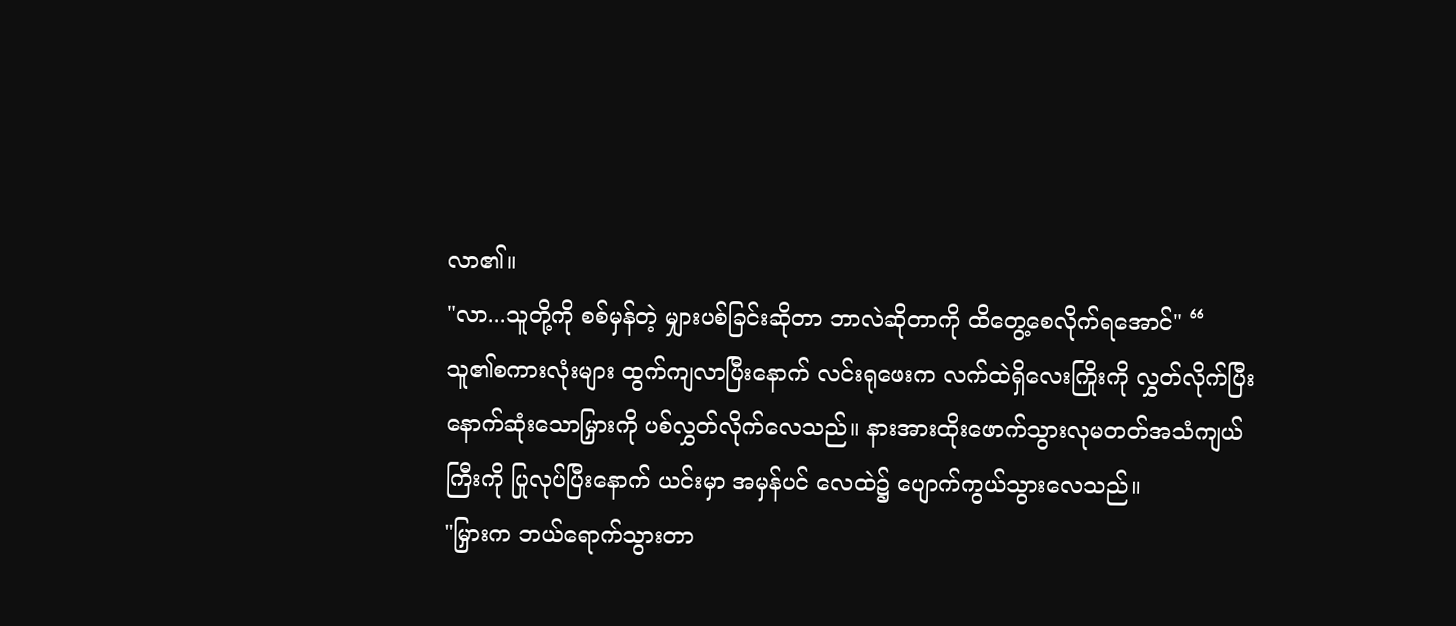လာ၏။
"လာ...သူတို့ကို စစ်မှန်တဲ့ မျှားပစ်ခြင်းဆိုတာ ဘာလဲဆိုတာကို ထိတွေ့စေလိုက်ရအောင်" “
သူ၏စကားလုံးများ ထွက်ကျလာပြီးနောက် လင်းရုဖေးက လက်ထဲရှိလေးကြိုးကို လွှတ်လိုက်ပြီး နောက်ဆုံးသောမြှားကို ပစ်လွှတ်လိုက်လေသည်။ နားအားထိုးဖောက်သွားလုမတတ်အသံကျယ်ကြီးကို ပြုလုပ်ပြီးနောက် ယင်းမှာ အမှန်ပင် လေထဲ၌ ပျောက်ကွယ်သွားလေသည်။
"မြှားက ဘယ်ရောက်သွားတာ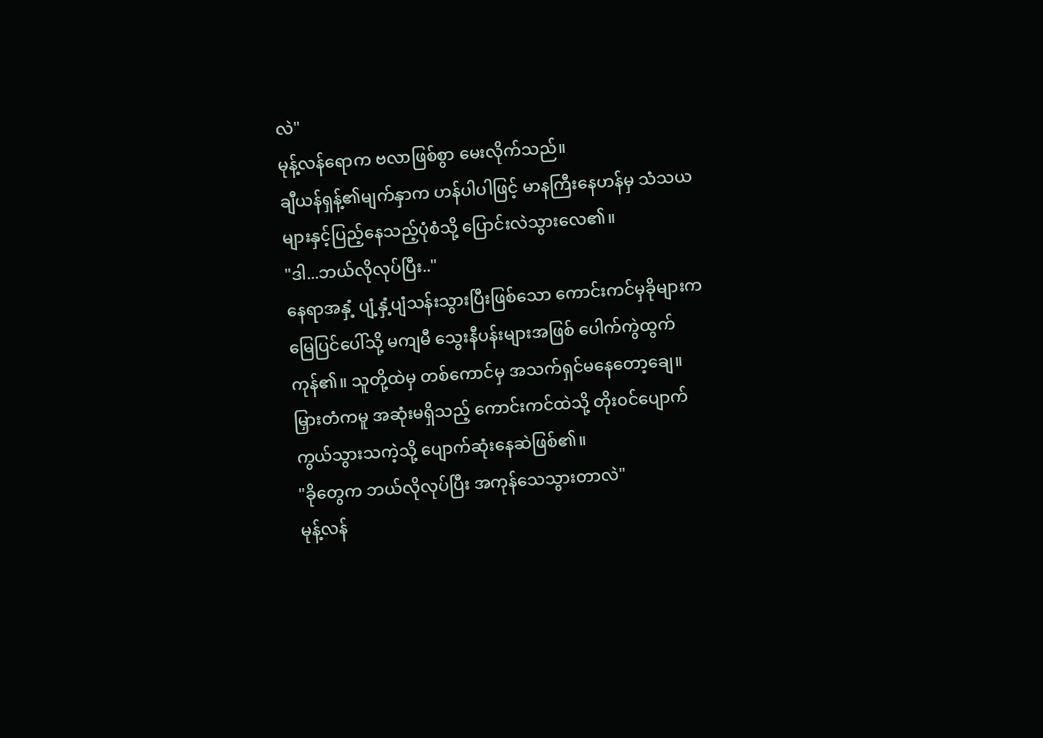လဲ"
မုန့်လန်ရောက ဗလာဖြစ်စွာ မေးလိုက်သည်။
ချီယန်ရှန့်၏မျက်နှာက ဟန်ပါပါဖြင့် မာနကြီးနေဟန်မှ သံသယများနှင့်ပြည့်နေသည့်ပုံစံသို့ ပြောင်းလဲသွားလေ၏။
"ဒါ...ဘယ်လိုလုပ်ပြီး.."
နေရာအနှံ့ ပျံ့နှံ့ပျံသန်းသွားပြီးဖြစ်သော ကောင်းကင်မှခိုများက မြေပြင်ပေါ်သို့ မကျမီ သွေးနီပန်းများအဖြစ် ပေါက်ကွဲထွက်ကုန်၏။ သူတို့ထဲမှ တစ်ကောင်မှ အသက်ရှင်မနေတော့ချေ။
မြှားတံကမူ အဆုံးမရှိသည့် ကောင်းကင်ထဲသို့ တိုး၀င်ပျောက်ကွယ်သွားသကဲ့သို့ ပျောက်ဆုံးနေဆဲဖြစ်၏။
"ခိုတွေက ဘယ်လိုလုပ်ပြီး အကုန်သေသွားတာလဲ"
မုန့်လန်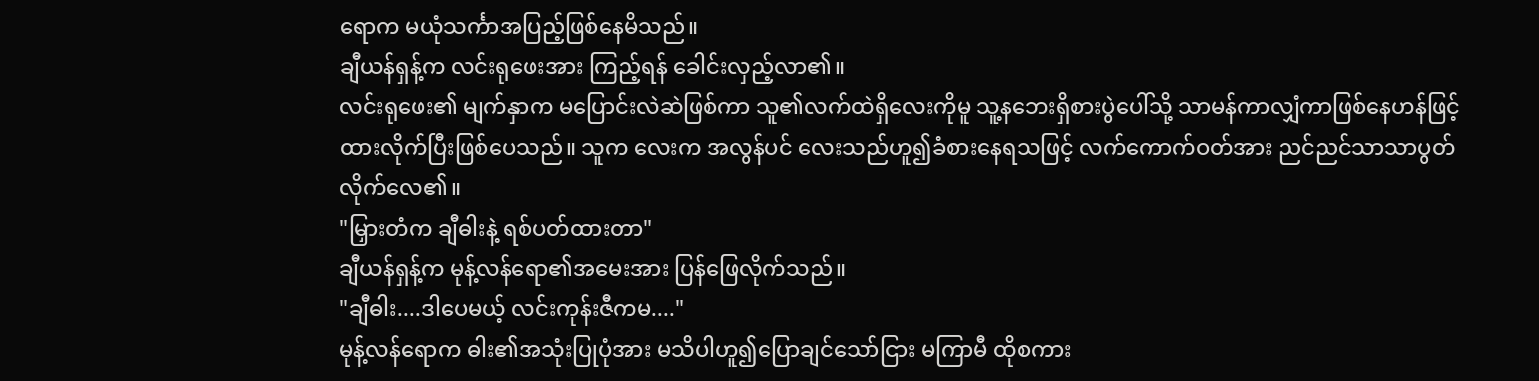ရောက မယုံသင်္ကာအပြည့်ဖြစ်နေမိသည်။
ချီယန်ရှန့်က လင်းရုဖေးအား ကြည့်ရန် ခေါင်းလှည့်လာ၏။
လင်းရုဖေး၏ မျက်နှာက မပြောင်းလဲဆဲဖြစ်ကာ သူ၏လက်ထဲရှိလေးကိုမူ သူ့နဘေးရှိစားပွဲပေါ်သို့ သာမန်ကာလျှံကာဖြစ်နေဟန်ဖြင့် ထားလိုက်ပြီးဖြစ်ပေသည်။ သူက လေးက အလွန်ပင် လေးသည်ဟူ၍ခံစားနေရသဖြင့် လက်ကောက်ဝတ်အား ညင်ညင်သာသာပွတ်လိုက်လေ၏။
"မြှားတံက ချီဓါးနဲ့ ရစ်ပတ်ထားတာ"
ချီယန်ရှန့်က မုန့်လန်ရော၏အမေးအား ပြန်ဖြေလိုက်သည်။
"ချီဓါး....ဒါပေမယ့် လင်းကုန်းဇီကမ...."
မုန့်လန်ရောက ဓါး၏အသုံးပြုပုံအား မသိပါဟူ၍ပြောချင်သော်ငြား မကြာမီ ထိုစကား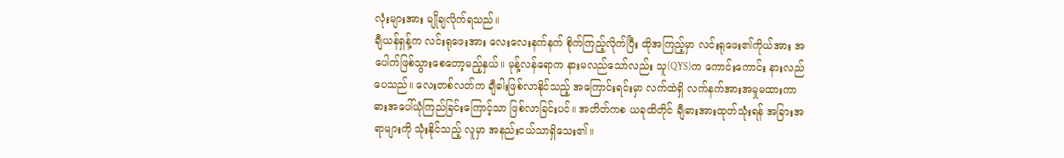လုံးများအား မျိုချလိုက်ရသည်။
ချီယန်ရှန့်က လင်းရုဖေးအား လေးလေးနက်နက် စိုက်ကြည့်လိုက်ပြီး ထိုအကြည့်မှာ လင်းရုဖေး၏ကိုယ်အား အပေါက်ဖြစ်သွားစေတော့မည့်နှယ်။ မုန့်လန်ရောက နားမလည်သော်လည်း သူ(QYS)က ကောင်းကောင်း နားလည်ပေသည်။ လေးတစ်လတ်က ချီဓါးဖြစ်လာနိုင်သည့် အကြောင်းရင်းမှာ လက်ထဲရှိ လက်နက်အားအမှုမထားကာ ဓားအပေါ်ယုံကြည်ခြင်းကြောင့်သာ ဖြစ်လာခြင်းပင်။ အတိတ်ကစ ယခုထိတိုင် ချီဓားအားထုတ်သုံးရန် အခြားအရာများကို သုံးနိုင်သည့် လူမှာ အနည်းငယ်သာရှိသေး၏။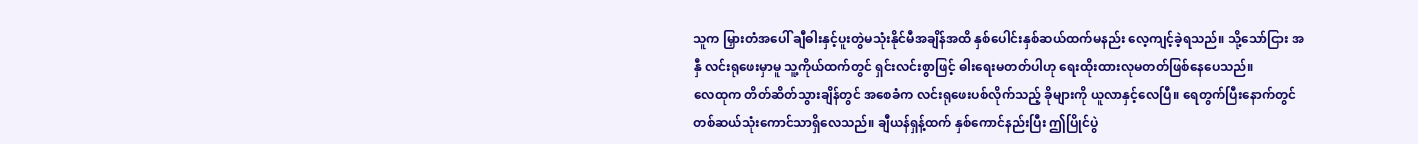သူက မြှားတံအပေါ် ချီဓါးနှင့်ပူးတွဲမသုံးနိုင်မီအချိန်အထိ နှစ်ပေါင်းနှစ်ဆယ်ထက်မနည်း လေ့ကျင့်ခဲ့ရသည်။ သို့သော်ငြား အနှီ လင်းရုဖေးမှာမူ သူ့ကိုယ်ထက်တွင် ရှင်းလင်းစွာဖြင့် ဓါးရေးမတတ်ပါဟု ရေးထိုးထားလုမတတ်ဖြစ်နေပေသည်။
လေထုက တိတ်ဆိတ်သွားချိန်တွင် အစေခံက လင်းရုဖေးပစ်လိုက်သည့် ခိုများကို ယူလာနှင့်လေပြီ။ ရေတွက်ပြီးနောက်တွင် တစ်ဆယ်သုံးကောင်သာရှိလေသည်။ ချီယန်ရှန့်ထက် နှစ်ကောင်နည်းပြီး ဤပြိုင်ပွဲ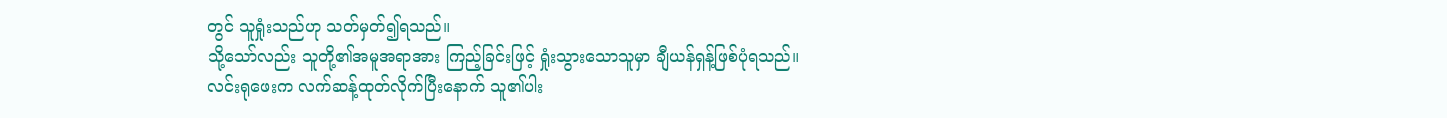တွင် သူရှုံးသည်ဟု သတ်မှတ်၍ရသည်။
သို့သော်လည်း သူတို့၏အမူအရာအား ကြည့်ခြင်းဖြင့် ရှုံးသွားသောသူမှာ ချီယန်ရှန့်ဖြစ်ပုံရသည်။
လင်းရုဖေးက လက်ဆန့်ထုတ်လိုက်ပြီးနောက် သူ၏ပါး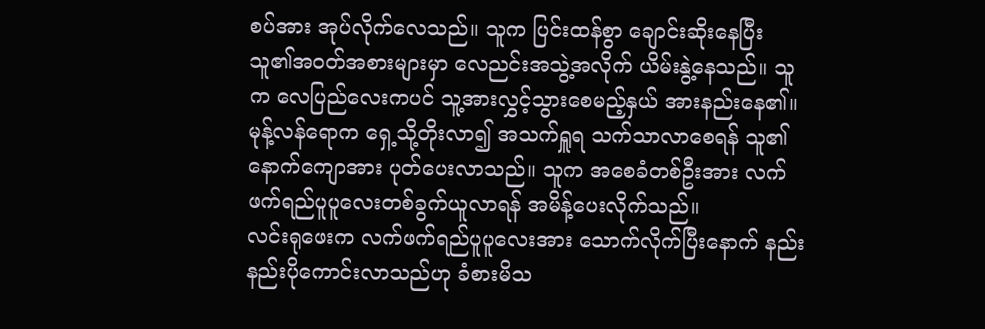စပ်အား အုပ်လိုက်လေသည်။ သူက ပြင်းထန်စွာ ချောင်းဆိုးနေပြီး သူ၏အဝတ်အစားများမှာ လေညင်းအသွဲ့အလိုက် ယိမ်းနွဲ့နေသည်။ သူက လေပြည်လေးကပင် သူ့အားလွှင့်သွားစေမည့်နှယ် အားနည်းနေ၏။
မုန့်လန်ရောက ရှေ့သို့တိုးလာ၍ အသက်ရှူရ သက်သာလာစေရန် သူ၏နောက်ကျောအား ပုတ်ပေးလာသည်။ သူက အစေခံတစ်ဦးအား လက်ဖက်ရည်ပူပူလေးတစ်ခွက်ယူလာရန် အမိန့်ပေးလိုက်သည်။
လင်းရုဖေးက လက်ဖက်ရည်ပူပူလေးအား သောက်လိုက်ပြီးနောက် နည်းနည်းပိုကောင်းလာသည်ဟု ခံစားမိသ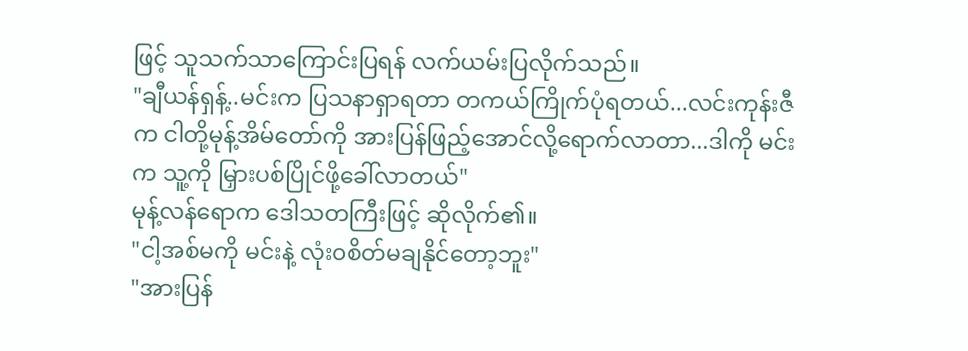ဖြင့် သူသက်သာကြောင်းပြရန် လက်ယမ်းပြလိုက်သည်။
"ချီယန်ရှန့်..မင်းက ပြသနာရှာရတာ တကယ်ကြိုက်ပုံရတယ်...လင်းကုန်းဇီက ငါတို့မုန့်အိမ်တော်ကို အားပြန်ဖြည့်အောင်လို့ရောက်လာတာ...ဒါကို မင်းက သူ့ကို မြှားပစ်ပြိုင်ဖို့ခေါ်လာတယ်"
မုန့်လန်ရောက ဒေါသတကြီးဖြင့် ဆိုလိုက်၏။
"ငါ့အစ်မကို မင်းနဲ့ လုံး၀စိတ်မချနိုင်တော့ဘူး"
"အားပြန်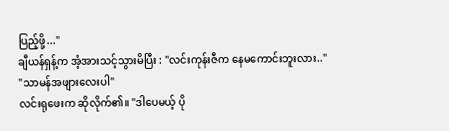ပြည့်ဖို့..."
ချီယန်ရှန့်က အံ့အားသင့်သွားမိပြီး : "လင်းကုန်းဇီက နေမကောင်းဘူးလား.."
"သာမန်အဖျားလေးပါ"
လင်းရုဖေးက ဆိုလိုက်၏။ "ဒါပေမယ့် ပို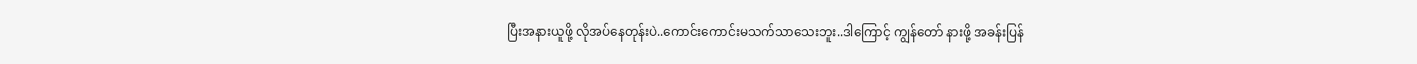ပြီးအနားယူဖို့ လိုအပ်နေတုန်းပဲ..ကောင်းကောင်းမသက်သာသေးဘူး..ဒါကြောင့် ကျွန်တော် နားဖို့ အခန်းပြန်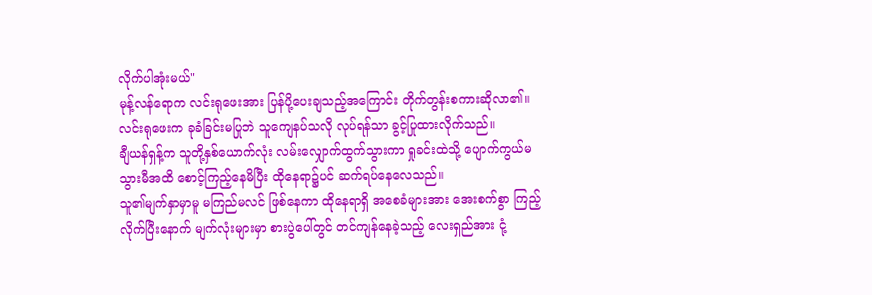လိုက်ပါအုံးမယ်"
မုန့်လန်ရောက လင်းရုဖေးအား ပြန်ပို့ပေးချသည့်အကြောင်း တိုက်တွန်းစကားဆိုလာ၏။ လင်းရုဖေးက ခုခံခြင်းမပြုဘဲ သူကျေနပ်သလို လုပ်ရန်သာ ခွင့်ပြုထားလိုက်သည်။
ချီယန်ရှန့်က သူတို့နှစ်ယောက်လုံး လမ်းလျှောက်ထွက်သွားကာ ရှုခင်းထဲသို့ ပျောက်ကွယ်မသွားမီအထိ စောင့်ကြည့်နေမိပြီး ထိုနေရာ၌ပင် ဆက်ရပ်နေလေသည်။
သူ၏မျက်နှာမှာမူ မကြည်မလင် ဖြစ်နေကာ ထိုနေရာရှိ အစေခံများအား အေးစက်စွာ ကြည့်လိုက်ပြီးနောက် မျက်လုံးများမှာ စားပွဲပေါ်တွင် တင်ကျန်နေခဲ့သည့် လေးရှည်အား ငုံ့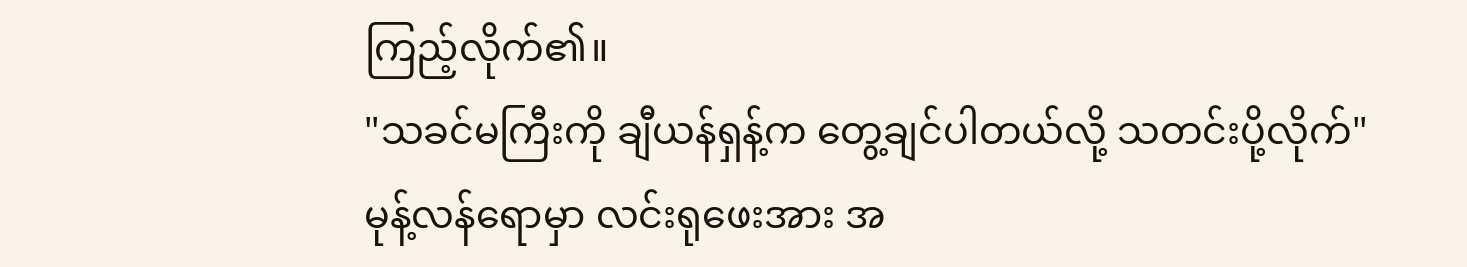ကြည့်လိုက်၏။
"သခင်မကြီးကို ချီယန်ရှန့်က တွေ့ချင်ပါတယ်လို့ သတင်းပို့လိုက်"
မုန့်လန်ရောမှာ လင်းရုဖေးအား အ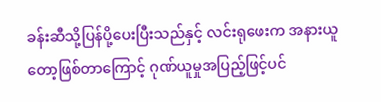ခန်းဆီသို့ပြန်ပို့ပေးပြီးသည်နှင့် လင်းရုဖေးက အနားယူတော့ဖြစ်တာကြောင့် ဂုဏ်ယူမှုအပြည့်ဖြင့်ပင်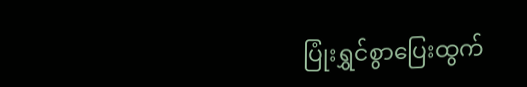ပြုံးရွှင်စွာပြေးထွက်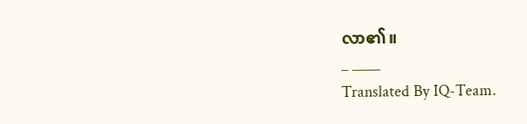လာ၏။
_ ____
Translated By IQ-Team.